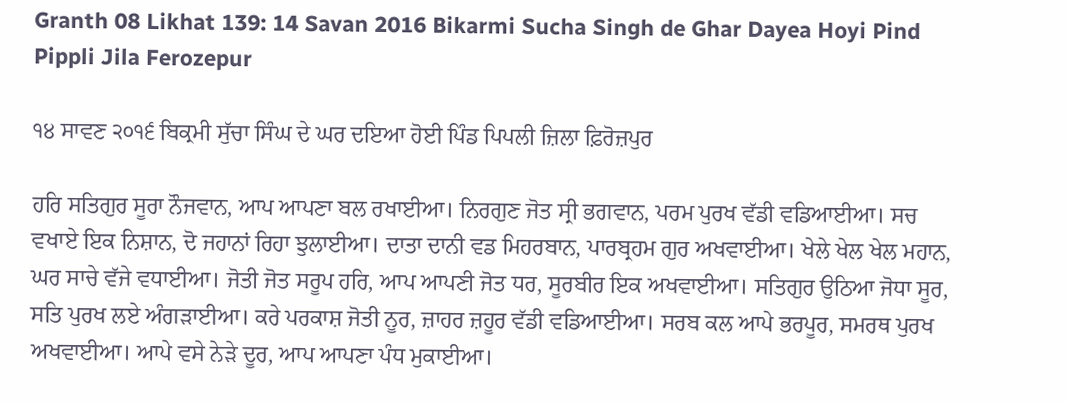Granth 08 Likhat 139: 14 Savan 2016 Bikarmi Sucha Singh de Ghar Dayea Hoyi Pind Pippli Jila Ferozepur

੧੪ ਸਾਵਣ ੨੦੧੬ ਬਿਕ੍ਰਮੀ ਸੁੱਚਾ ਸਿੰਘ ਦੇ ਘਰ ਦਇਆ ਹੋਈ ਪਿੰਡ ਪਿਪਲੀ ਜ਼ਿਲਾ ਫ਼ਿਰੋਜ਼ਪੁਰ

ਹਰਿ ਸਤਿਗੁਰ ਸੂਰਾ ਨੌਜਵਾਨ, ਆਪ ਆਪਣਾ ਬਲ ਰਖਾਈਆ। ਨਿਰਗੁਣ ਜੋਤ ਸ੍ਰੀ ਭਗਵਾਨ, ਪਰਮ ਪੁਰਖ ਵੱਡੀ ਵਡਿਆਈਆ। ਸਚ ਵਖਾਏ ਇਕ ਨਿਸ਼ਾਨ, ਦੋ ਜਹਾਨਾਂ ਰਿਹਾ ਝੁਲਾਈਆ। ਦਾਤਾ ਦਾਨੀ ਵਡ ਮਿਹਰਬਾਨ, ਪਾਰਬ੍ਰਹਮ ਗੁਰ ਅਖਵਾਈਆ। ਖੇਲੇ ਖੇਲ ਖੇਲ ਮਹਾਨ, ਘਰ ਸਾਚੇ ਵੱਜੇ ਵਧਾਈਆ। ਜੋਤੀ ਜੋਤ ਸਰੂਪ ਹਰਿ, ਆਪ ਆਪਣੀ ਜੋਤ ਧਰ, ਸੂਰਬੀਰ ਇਕ ਅਖਵਾਈਆ। ਸਤਿਗੁਰ ਉਠਿਆ ਜੋਧਾ ਸੂਰ, ਸਤਿ ਪੁਰਖ ਲਏ ਅੰਗੜਾਈਆ। ਕਰੇ ਪਰਕਾਸ਼ ਜੋਤੀ ਨੂਰ, ਜ਼ਾਹਰ ਜ਼ਹੂਰ ਵੱਡੀ ਵਡਿਆਈਆ। ਸਰਬ ਕਲ ਆਪੇ ਭਰਪੂਰ, ਸਮਰਥ ਪੁਰਖ ਅਖਵਾਈਆ। ਆਪੇ ਵਸੇ ਨੇੜੇ ਦੂਰ, ਆਪ ਆਪਣਾ ਪੰਧ ਮੁਕਾਈਆ।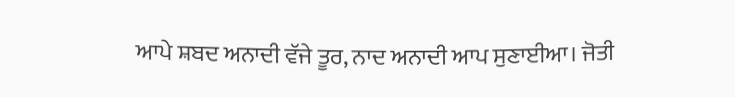ਆਪੇ ਸ਼ਬਦ ਅਨਾਦੀ ਵੱਜੇ ਤੂਰ, ਨਾਦ ਅਨਾਦੀ ਆਪ ਸੁਣਾਈਆ। ਜੋਤੀ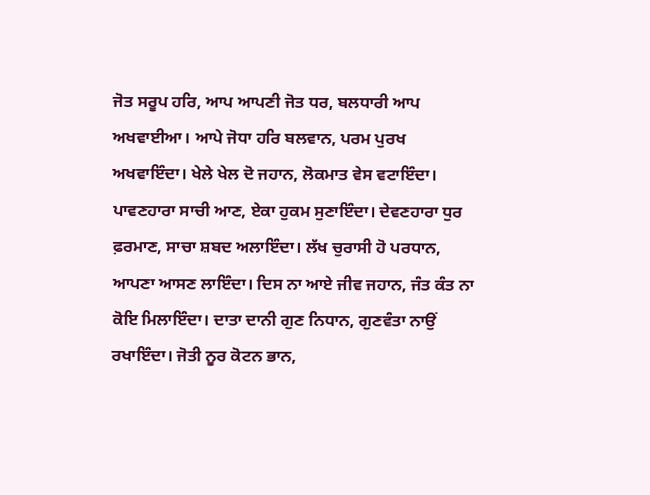ਜੋਤ ਸਰੂਪ ਹਰਿ, ਆਪ ਆਪਣੀ ਜੋਤ ਧਰ, ਬਲਧਾਰੀ ਆਪ ਅਖਵਾਈਆ। ਆਪੇ ਜੋਧਾ ਹਰਿ ਬਲਵਾਨ, ਪਰਮ ਪੁਰਖ ਅਖਵਾਇੰਦਾ। ਖੇਲੇ ਖੇਲ ਦੋ ਜਹਾਨ, ਲੋਕਮਾਤ ਵੇਸ ਵਟਾਇੰਦਾ। ਪਾਵਣਹਾਰਾ ਸਾਚੀ ਆਣ, ਏਕਾ ਹੁਕਮ ਸੁਣਾਇੰਦਾ। ਦੇਵਣਹਾਰਾ ਧੁਰ ਫ਼ਰਮਾਣ, ਸਾਚਾ ਸ਼ਬਦ ਅਲਾਇੰਦਾ। ਲੱਖ ਚੁਰਾਸੀ ਹੋ ਪਰਧਾਨ, ਆਪਣਾ ਆਸਣ ਲਾਇੰਦਾ। ਦਿਸ ਨਾ ਆਏ ਜੀਵ ਜਹਾਨ, ਜੰਤ ਕੰਤ ਨਾ ਕੋਇ ਮਿਲਾਇੰਦਾ। ਦਾਤਾ ਦਾਨੀ ਗੁਣ ਨਿਧਾਨ, ਗੁਣਵੰਤਾ ਨਾਉਂ ਰਖਾਇੰਦਾ। ਜੋਤੀ ਨੂਰ ਕੋਟਨ ਭਾਨ,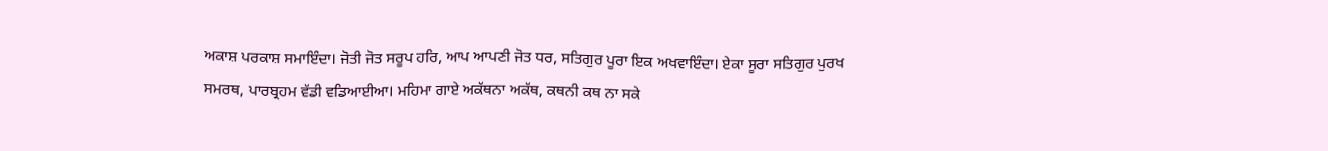ਅਕਾਸ਼ ਪਰਕਾਸ਼ ਸਮਾਇੰਦਾ। ਜੋਤੀ ਜੋਤ ਸਰੂਪ ਹਰਿ, ਆਪ ਆਪਣੀ ਜੋਤ ਧਰ, ਸਤਿਗੁਰ ਪੂਰਾ ਇਕ ਅਖਵਾਇੰਦਾ। ਏਕਾ ਸੂਰਾ ਸਤਿਗੁਰ ਪੁਰਖ ਸਮਰਥ, ਪਾਰਬ੍ਰਹਮ ਵੱਡੀ ਵਡਿਆਈਆ। ਮਹਿਮਾ ਗਾਏ ਅਕੱਥਨਾ ਅਕੱਥ, ਕਥਨੀ ਕਥ ਨਾ ਸਕੇ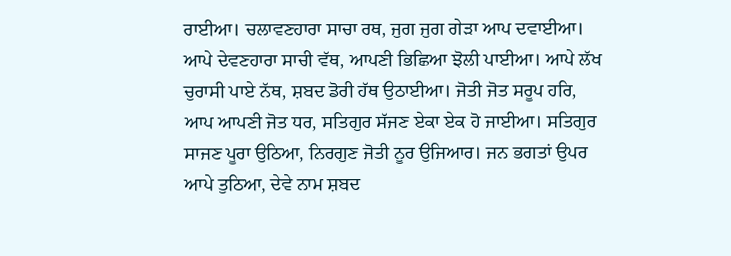ਰਾਈਆ। ਚਲਾਵਣਹਾਰਾ ਸਾਚਾ ਰਥ, ਜੁਗ ਜੁਗ ਗੇੜਾ ਆਪ ਦਵਾਈਆ। ਆਪੇ ਦੇਵਣਹਾਰਾ ਸਾਚੀ ਵੱਥ, ਆਪਣੀ ਭਿਛਿਆ ਝੋਲੀ ਪਾਈਆ। ਆਪੇ ਲੱਖ ਚੁਰਾਸੀ ਪਾਏ ਨੱਥ, ਸ਼ਬਦ ਡੋਰੀ ਹੱਥ ਉਠਾਈਆ। ਜੋਤੀ ਜੋਤ ਸਰੂਪ ਹਰਿ, ਆਪ ਆਪਣੀ ਜੋਤ ਧਰ, ਸਤਿਗੁਰ ਸੱਜਣ ਏਕਾ ਏਕ ਹੋ ਜਾਈਆ। ਸਤਿਗੁਰ ਸਾਜਣ ਪੂਰਾ ਉਠਿਆ, ਨਿਰਗੁਣ ਜੋਤੀ ਨੂਰ ਉਜਿਆਰ। ਜਨ ਭਗਤਾਂ ਉਪਰ ਆਪੇ ਤੁਠਿਆ, ਦੇਵੇ ਨਾਮ ਸ਼ਬਦ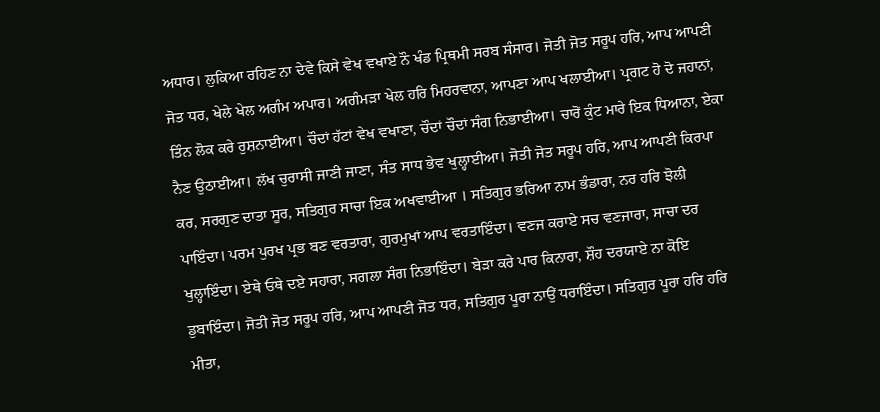ਅਧਾਰ। ਲੁਕਿਆ ਰਹਿਣ ਨਾ ਦੇਵੇ ਕਿਸੇ ਵੇਖ ਵਖਾਏ ਨੌ ਖੰਡ ਪ੍ਰਿਥਮੀ ਸਰਬ ਸੰਸਾਰ। ਜੋਤੀ ਜੋਤ ਸਰੂਪ ਹਰਿ, ਆਪ ਆਪਣੀ ਜੋਤ ਧਰ, ਖੇਲੇ ਖੇਲ ਅਗੰਮ ਅਪਾਰ। ਅਗੰਮੜਾ ਖੇਲ ਹਰਿ ਮਿਹਰਵਾਨਾ, ਆਪਣਾ ਆਪ ਖਲਾਈਆ। ਪ੍ਰਗਟ ਹੋ ਦੋ ਜਹਾਨਾਂ, ਤਿੰਨ ਲੋਕ ਕਰੇ ਰੁਸ਼ਨਾਈਆ। ਚੌਦਾਂ ਹੱਟਾਂ ਵੇਖ ਵਖਾਣਾ, ਚੌਦਾਂ ਚੌਦਾਂ ਸੰਗ ਨਿਭਾਈਆ। ਚਾਰੋਂ ਕੁੰਟ ਮਾਰੇ ਇਕ ਧਿਆਨਾ, ਏਕਾ ਨੈਣ ਉਠਾਈਆ। ਲੱਖ ਚੁਰਾਸੀ ਜਾਣੀ ਜਾਣਾ, ਸੰਤ ਸਾਧ ਭੇਵ ਖੁਲ੍ਹਾਈਆ। ਜੋਤੀ ਜੋਤ ਸਰੂਪ ਹਰਿ, ਆਪ ਆਪਣੀ ਕਿਰਪਾ ਕਰ, ਸਰਗੁਣ ਦਾਤਾ ਸੂਰ, ਸਤਿਗੁਰ ਸਾਚਾ ਇਕ ਅਖਵਾਈਆ । ਸਤਿਗੁਰ ਭਰਿਆ ਨਾਮ ਭੰਡਾਰਾ, ਨਰ ਹਰਿ ਝੋਲੀ ਪਾਇੰਦਾ। ਪਰਮ ਪੁਰਖ ਪ੍ਰਭ ਬਣ ਵਰਤਾਰਾ, ਗੁਰਮੁਖਾਂ ਆਪ ਵਰਤਾਇੰਦਾ। ਵਣਜ ਕਰਾਏ ਸਚ ਵਣਜਾਰਾ, ਸਾਚਾ ਦਰ ਖੁਲ੍ਹਾਇੰਦਾ। ਏਥੇ ਓਥੇ ਦਏ ਸਹਾਰਾ, ਸਗਲਾ ਸੰਗ ਨਿਭਾਇੰਦਾ। ਬੇੜਾ ਕਰੇ ਪਾਰ ਕਿਨਾਰਾ, ਸ਼ੌਹ ਦਰਯਾਏ ਨਾ ਕੋਇ ਡੁਬਾਇੰਦਾ। ਜੋਤੀ ਜੋਤ ਸਰੂਪ ਹਰਿ, ਆਪ ਆਪਣੀ ਜੋਤ ਧਰ, ਸਤਿਗੁਰ ਪੂਰਾ ਨਾਉਂ ਧਰਾਇੰਦਾ। ਸਤਿਗੁਰ ਪੂਰਾ ਹਰਿ ਹਰਿ ਮੀਤਾ,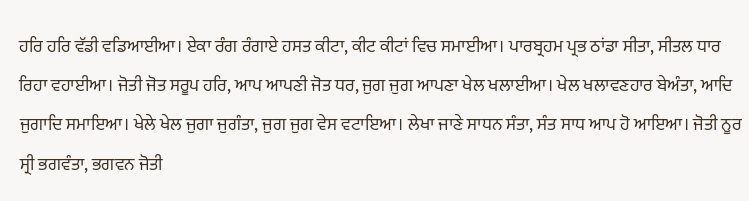ਹਰਿ ਹਰਿ ਵੱਡੀ ਵਡਿਆਈਆ। ਏਕਾ ਰੰਗ ਰੰਗਾਏ ਹਸਤ ਕੀਟਾ, ਕੀਟ ਕੀਟਾਂ ਵਿਚ ਸਮਾਈਆ। ਪਾਰਬ੍ਰਹਮ ਪ੍ਰਭ ਠਾਂਡਾ ਸੀਤਾ, ਸੀਤਲ ਧਾਰ ਰਿਹਾ ਵਹਾਈਆ। ਜੋਤੀ ਜੋਤ ਸਰੂਪ ਹਰਿ, ਆਪ ਆਪਣੀ ਜੋਤ ਧਰ, ਜੁਗ ਜੁਗ ਆਪਣਾ ਖੇਲ ਖਲਾਈਆ। ਖੇਲ ਖਲਾਵਣਹਾਰ ਬੇਅੰਤਾ, ਆਦਿ ਜੁਗਾਦਿ ਸਮਾਇਆ। ਖੇਲੇ ਖੇਲ ਜੁਗਾ ਜੁਗੰਤਾ, ਜੁਗ ਜੁਗ ਵੇਸ ਵਟਾਇਆ। ਲੇਖਾ ਜਾਣੇ ਸਾਧਨ ਸੰਤਾ, ਸੰਤ ਸਾਧ ਆਪ ਹੋ ਆਇਆ। ਜੋਤੀ ਨੂਰ ਸ੍ਰੀ ਭਗਵੰਤਾ, ਭਗਵਨ ਜੋਤੀ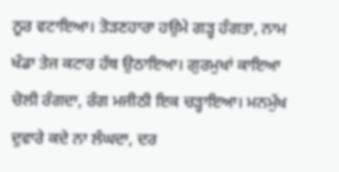ਨੂਰ ਵਟਾਇਆ। ਤੋੜਣਹਾਰਾ ਹਉਮੇ ਗੜ੍ਹ ਹੰਗਤਾ, ਨਾਮ ਖੰਡਾ ਤੇਜ ਕਟਾਰ ਹੱਥ ਉਠਾਇਆ। ਗੁਰਮੁਖਾਂ ਕਾਇਆ ਚੋਲੀ ਰੰਗਦਾ, ਰੰਗ ਮਜੀਠੀ ਇਕ ਚੜ੍ਹਾਇਆ। ਮਨਮੁੱਖ ਦੁਵਾਰੇ ਕਦੇ ਨਾ ਲੰਘਦਾ, ਦਰ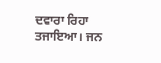ਦਵਾਰਾ ਰਿਹਾ ਤਜਾਇਆ। ਜਨ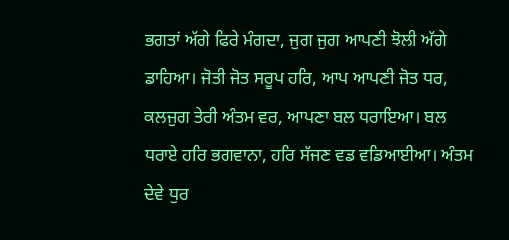ਭਗਤਾਂ ਅੱਗੇ ਫਿਰੇ ਮੰਗਦਾ, ਜੁਗ ਜੁਗ ਆਪਣੀ ਝੋਲੀ ਅੱਗੇ ਡਾਹਿਆ। ਜੋਤੀ ਜੋਤ ਸਰੂਪ ਹਰਿ, ਆਪ ਆਪਣੀ ਜੋਤ ਧਰ, ਕਲਜੁਗ ਤੇਰੀ ਅੰਤਮ ਵਰ, ਆਪਣਾ ਬਲ ਧਰਾਇਆ। ਬਲ ਧਰਾਏ ਹਰਿ ਭਗਵਾਨਾ, ਹਰਿ ਸੱਜਣ ਵਡ ਵਡਿਆਈਆ। ਅੰਤਮ ਦੇਵੇ ਧੁਰ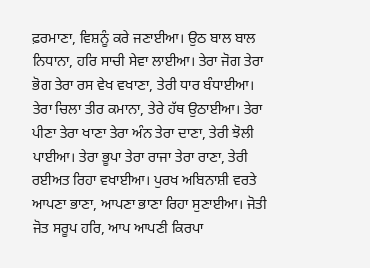ਫ਼ਰਮਾਣਾ, ਵਿਸ਼ਨੂੰ ਕਰੇ ਜਣਾਈਆ। ਉਠ ਬਾਲ ਬਾਲ ਨਿਧਾਨਾ, ਹਰਿ ਸਾਚੀ ਸੇਵਾ ਲਾਈਆ। ਤੇਰਾ ਜੋਗ ਤੇਰਾ ਭੋਗ ਤੇਰਾ ਰਸ ਵੇਖ ਵਖਾਣਾ, ਤੇਰੀ ਧਾਰ ਬੰਧਾਈਆ। ਤੇਰਾ ਚਿਲਾ ਤੀਰ ਕਮਾਨਾ, ਤੇਰੇ ਹੱਥ ਉਠਾਈਆ। ਤੇਰਾ ਪੀਣਾ ਤੇਰਾ ਖਾਣਾ ਤੇਰਾ ਅੰਨ ਤੇਰਾ ਦਾਣਾ, ਤੇਰੀ ਝੋਲੀ ਪਾਈਆ। ਤੇਰਾ ਭੂਪਾ ਤੇਰਾ ਰਾਜਾ ਤੇਰਾ ਰਾਣਾ, ਤੇਰੀ ਰਈਅਤ ਰਿਹਾ ਵਖਾਈਆ। ਪੁਰਖ ਅਬਿਨਾਸ਼ੀ ਵਰਤੇ ਆਪਣਾ ਭਾਣਾ, ਆਪਣਾ ਭਾਣਾ ਰਿਹਾ ਸੁਣਾਈਆ। ਜੋਤੀ ਜੋਤ ਸਰੂਪ ਹਰਿ, ਆਪ ਆਪਣੀ ਕਿਰਪਾ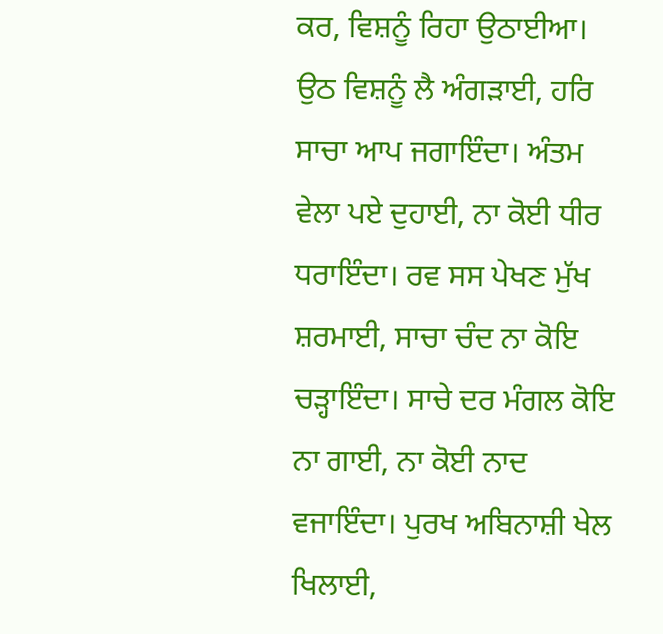ਕਰ, ਵਿਸ਼ਨੂੰ ਰਿਹਾ ਉਠਾਈਆ। ਉਠ ਵਿਸ਼ਨੂੰ ਲੈ ਅੰਗੜਾਈ, ਹਰਿ ਸਾਚਾ ਆਪ ਜਗਾਇੰਦਾ। ਅੰਤਮ ਵੇਲਾ ਪਏ ਦੁਹਾਈ, ਨਾ ਕੋਈ ਧੀਰ ਧਰਾਇੰਦਾ। ਰਵ ਸਸ ਪੇਖਣ ਮੁੱਖ ਸ਼ਰਮਾਈ, ਸਾਚਾ ਚੰਦ ਨਾ ਕੋਇ ਚੜ੍ਹਾਇੰਦਾ। ਸਾਚੇ ਦਰ ਮੰਗਲ ਕੋਇ ਨਾ ਗਾਈ, ਨਾ ਕੋਈ ਨਾਦ ਵਜਾਇੰਦਾ। ਪੁਰਖ ਅਬਿਨਾਸ਼ੀ ਖੇਲ ਖਿਲਾਈ,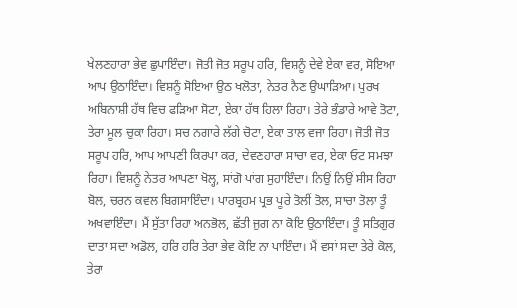ਖੇਲਣਹਾਰਾ ਭੇਵ ਛੁਪਾਇੰਦਾ। ਜੋਤੀ ਜੋਤ ਸਰੂਪ ਹਰਿ, ਵਿਸ਼ਨੂੰ ਦੇਵੇ ਏਕਾ ਵਰ, ਸੋਇਆ ਆਪ ਉਠਾਇੰਦਾ। ਵਿਸ਼ਨੂੰ ਸੋਇਆ ਉਠ ਖਲੋਤਾ, ਨੇਤਰ ਨੈਣ ਉਘਾੜਿਆ। ਪੁਰਖ ਅਬਿਨਾਸ਼ੀ ਹੱਥ ਵਿਚ ਫੜਿਆ ਸੋਟਾ, ਏਕਾ ਹੱਥ ਹਿਲਾ ਰਿਹਾ। ਤੇਰੇ ਭੰਡਾਰੇ ਆਵੇ ਤੋਟਾ, ਤੇਰਾ ਮੂਲ ਚੁਕਾ ਰਿਹਾ। ਸਚ ਨਗਾਰੇ ਲੱਗੇ ਚੋਟਾ, ਏਕਾ ਤਾਲ ਵਜਾ ਰਿਹਾ। ਜੋਤੀ ਜੋਤ ਸਰੂਪ ਹਰਿ, ਆਪ ਆਪਣੀ ਕਿਰਪਾ ਕਰ, ਦੇਵਣਹਾਰਾ ਸਾਚਾ ਵਰ, ਏਕਾ ਓਟ ਸਮਝਾ ਰਿਹਾ। ਵਿਸ਼ਨੂੰ ਨੇਤਰ ਆਪਣਾ ਖੋਲ੍ਹ, ਸਾਂਗੋ ਪਾਂਗ ਸੁਹਾਇੰਦਾ। ਨਿਉਂ ਨਿਉਂ ਸੀਸ ਰਿਹਾ ਬੋਲ, ਚਰਨ ਕਵਲ ਬਿਗਸਾਇੰਦਾ। ਪਾਰਬ੍ਰਹਮ ਪ੍ਰਭ ਪੂਰੇ ਤੋਲੀਂ ਤੋਲ, ਸਾਚਾ ਤੋਲਾ ਤੂੰ ਅਖਵਾਇੰਦਾ। ਮੈਂ ਸੁੱਤਾ ਰਿਹਾ ਅਨਭੋਲ, ਛੱਤੀ ਜੁਗ ਨਾ ਕੋਇ ਉਠਾਇੰਦਾ। ਤੂੰ ਸਤਿਗੁਰ ਦਾਤਾ ਸਦਾ ਅਡੋਲ, ਹਰਿ ਹਰਿ ਤੇਰਾ ਭੇਵ ਕੋਇ ਨਾ ਪਾਇੰਦਾ। ਮੈਂ ਵਸਾਂ ਸਦਾ ਤੇਰੇ ਕੋਲ, ਤੇਰਾ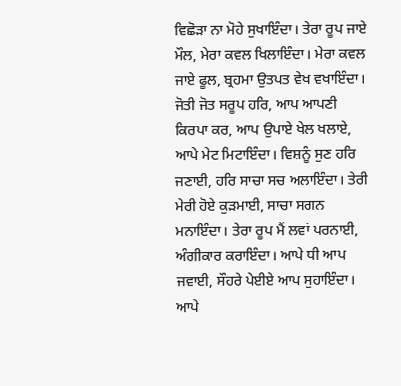ਵਿਛੋੜਾ ਨਾ ਮੋਹੇ ਸੁਖਾਇੰਦਾ। ਤੇਰਾ ਰੂਪ ਜਾਏ ਮੌਲ, ਮੇਰਾ ਕਵਲ ਖਿਲਾਇੰਦਾ। ਮੇਰਾ ਕਵਲ ਜਾਏ ਫੂਲ, ਬ੍ਰਹਮਾ ਉਤਪਤ ਵੇਖ ਵਖਾਇੰਦਾ। ਜੋਤੀ ਜੋਤ ਸਰੂਪ ਹਰਿ, ਆਪ ਆਪਣੀ ਕਿਰਪਾ ਕਰ, ਆਪ ਉਪਾਏ ਖੇਲ ਖਲਾਏ, ਆਪੇ ਮੇਟ ਮਿਟਾਇੰਦਾ। ਵਿਸ਼ਨੂੰ ਸੁਣ ਹਰਿ ਜਣਾਈ, ਹਰਿ ਸਾਚਾ ਸਚ ਅਲਾਇੰਦਾ। ਤੇਰੀ ਮੇਰੀ ਹੋਏ ਕੁੜਮਾਈ, ਸਾਚਾ ਸਗਨ ਮਨਾਇੰਦਾ। ਤੇਰਾ ਰੂਪ ਮੈਂ ਲਵਾਂ ਪਰਨਾਈ, ਅੰਗੀਕਾਰ ਕਰਾਇੰਦਾ। ਆਪੇ ਧੀ ਆਪ ਜਵਾਈ, ਸੌਹਰੇ ਪੇਈਏ ਆਪ ਸੁਹਾਇੰਦਾ। ਆਪੇ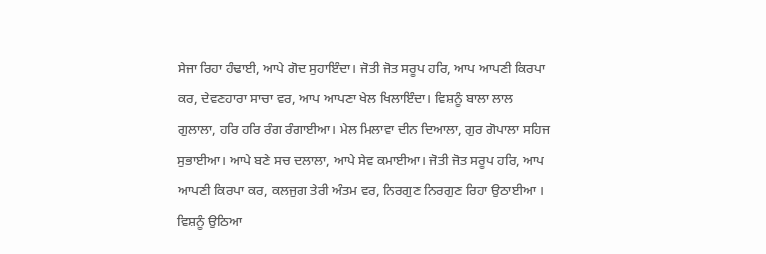ਸੇਜਾ ਰਿਹਾ ਹੰਢਾਈ, ਆਪੇ ਗੋਦ ਸੁਹਾਇੰਦਾ। ਜੋਤੀ ਜੋਤ ਸਰੂਪ ਹਰਿ, ਆਪ ਆਪਣੀ ਕਿਰਪਾ ਕਰ, ਦੇਵਣਹਾਰਾ ਸਾਚਾ ਵਰ, ਆਪ ਆਪਣਾ ਖੇਲ ਖਿਲਾਇੰਦਾ। ਵਿਸ਼ਨੂੰ ਬਾਲਾ ਲਾਲ ਗੁਲਾਲਾ, ਹਰਿ ਹਰਿ ਰੰਗ ਰੰਗਾਈਆ। ਮੇਲ ਮਿਲਾਵਾ ਦੀਨ ਦਿਆਲਾ, ਗੁਰ ਗੋਪਾਲਾ ਸਹਿਜ ਸੁਭਾਈਆ। ਆਪੇ ਬਣੇ ਸਚ ਦਲਾਲਾ, ਆਪੇ ਸੇਵ ਕਮਾਈਆ। ਜੋਤੀ ਜੋਤ ਸਰੂਪ ਹਰਿ, ਆਪ ਆਪਣੀ ਕਿਰਪਾ ਕਰ, ਕਲਜੁਗ ਤੇਰੀ ਅੰਤਮ ਵਰ, ਨਿਰਗੁਣ ਨਿਰਗੁਣ ਰਿਹਾ ਉਠਾਈਆ । ਵਿਸ਼ਨੂੰ ਉਠਿਆ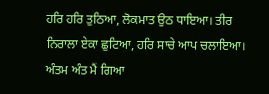ਹਰਿ ਹਰਿ ਤੁਠਿਆ, ਲੋਕਮਾਤ ਉਠ ਧਾਇਆ। ਤੀਰ ਨਿਰਾਲਾ ਏਕਾ ਛੁਟਿਆ, ਹਰਿ ਸਾਚੇ ਆਪ ਚਲਾਇਆ। ਅੰਤਮ ਅੰਤ ਮੈਂ ਗਿਆ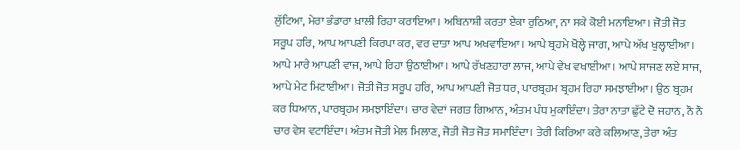ਲੁੱਟਿਆ, ਮੇਰਾ ਭੰਡਾਰਾ ਖ਼ਾਲੀ ਰਿਹਾ ਕਰਾਇਆ। ਅਬਿਨਾਸ਼ੀ ਕਰਤਾ ਏਕਾ ਰੁਠਿਆ, ਨਾ ਸਕੇ ਕੋਈ ਮਨਾਇਆ। ਜੋਤੀ ਜੋਤ ਸਰੂਪ ਹਰਿ, ਆਪ ਆਪਣੀ ਕਿਰਪਾ ਕਰ, ਵਰ ਦਾਤਾ ਆਪ ਅਖਵਾਇਆ। ਆਪੇ ਬ੍ਰਹਮੇ ਖੋਲ੍ਹੇ ਜਾਗ, ਆਪੇ ਅੱਖ ਖੁਲ੍ਹਾਈਆ। ਆਪੇ ਮਾਰੇ ਆਪਣੀ ਵਾਜ, ਆਪੇ ਰਿਹਾ ਉਠਾਈਆ। ਆਪੇ ਰੱਖਣਹਾਰਾ ਲਾਜ, ਆਪੇ ਵੇਖ ਵਖਾਈਆ। ਆਪੇ ਸਾਜਣ ਲਏ ਸਾਜ, ਆਪੇ ਮੇਟ ਮਿਟਾਈਆ। ਜੋਤੀ ਜੋਤ ਸਰੂਪ ਹਰਿ, ਆਪ ਆਪਣੀ ਜੋਤ ਧਰ, ਪਾਰਬ੍ਰਹਮ ਬ੍ਰਹਮ ਰਿਹਾ ਸਮਝਾਈਆ। ਉਠ ਬ੍ਰਹਮ ਕਰ ਧਿਆਨ, ਪਾਰਬ੍ਰਹਮ ਸਮਝਾਇੰਦਾ। ਚਾਰ ਵੇਦਾਂ ਜਗਤ ਗਿਆਨ, ਅੰਤਮ ਪੰਧ ਮੁਕਾਇੰਦਾ। ਤੇਰਾ ਨਾਤਾ ਛੁੱਟੇ ਦੋ ਜਹਾਨ, ਨੌ ਨੌ ਚਾਰ ਵੇਸ ਵਟਾਇੰਦਾ। ਅੰਤਮ ਜੋਤੀ ਮੇਲ ਮਿਲਾਣ, ਜੋਤੀ ਜੋਤ ਜੋਤ ਸਮਾਇੰਦਾ। ਤੇਰੀ ਕਿਰਿਆ ਕਰੇ ਕਲਿਆਣ, ਤੇਰਾ ਅੰਤ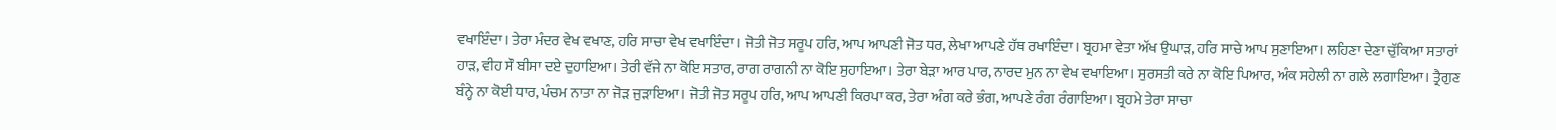ਵਖਾਇੰਦਾ। ਤੇਰਾ ਮੰਦਰ ਵੇਖ ਵਖਾਣ, ਹਰਿ ਸਾਚਾ ਵੇਖ ਵਖਾਇੰਦਾ। ਜੋਤੀ ਜੋਤ ਸਰੂਪ ਹਰਿ, ਆਪ ਆਪਣੀ ਜੋਤ ਧਰ, ਲੇਖਾ ਆਪਣੇ ਹੱਥ ਰਖਾਇੰਦਾ। ਬ੍ਰਹਮਾ ਵੇਤਾ ਅੱਖ ਉਘਾੜ, ਹਰਿ ਸਾਚੇ ਆਪ ਸੁਣਾਇਆ। ਲਹਿਣਾ ਦੇਣਾ ਚੁੱਕਿਆ ਸਤਾਰਾਂ ਹਾੜ, ਵੀਹ ਸੌ ਬੀਸਾ ਦਏ ਦੁਹਾਇਆ। ਤੇਰੀ ਵੱਜੇ ਨਾ ਕੋਇ ਸਤਾਰ, ਰਾਗ ਰਾਗਨੀ ਨਾ ਕੋਇ ਸੁਹਾਇਆ। ਤੇਰਾ ਬੇੜਾ ਆਰ ਪਾਰ, ਨਾਰਦ ਮੁਨ ਨਾ ਵੇਖ ਵਖਾਇਆ। ਸੁਰਸਤੀ ਕਰੇ ਨਾ ਕੋਇ ਪਿਆਰ, ਅੰਕ ਸਹੇਲੀ ਨਾ ਗਲੇ ਲਗਾਇਆ। ਤ੍ਰੈਗੁਣ ਬੰਨ੍ਹੇ ਨਾ ਕੋਈ ਧਾਰ, ਪੰਚਮ ਨਾਤਾ ਨਾ ਜੋੜ ਜੁੜਾਇਆ। ਜੋਤੀ ਜੋਤ ਸਰੂਪ ਹਰਿ, ਆਪ ਆਪਣੀ ਕਿਰਪਾ ਕਰ, ਤੇਰਾ ਅੰਗ ਕਰੇ ਭੰਗ, ਆਪਣੇ ਰੰਗ ਰੰਗਾਇਆ। ਬ੍ਰਹਮੇ ਤੇਰਾ ਸਾਚਾ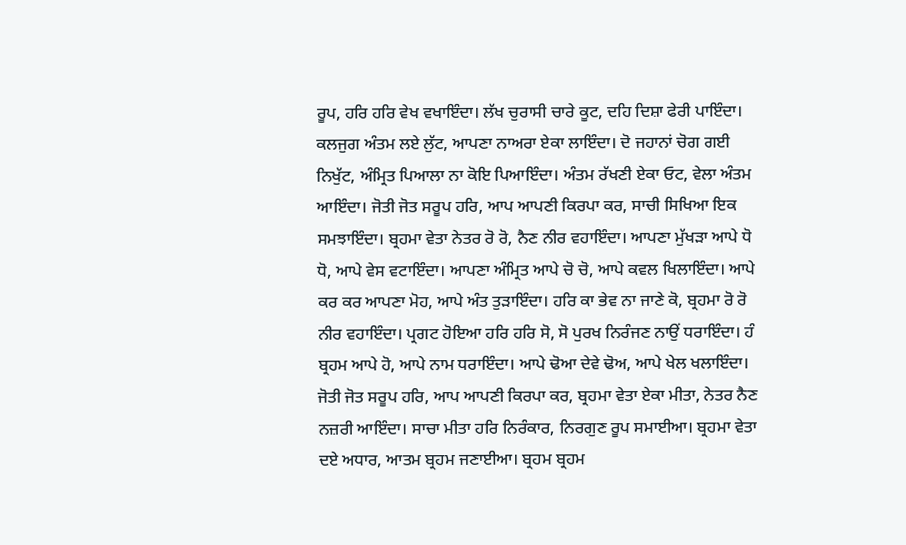ਰੂਪ, ਹਰਿ ਹਰਿ ਵੇਖ ਵਖਾਇੰਦਾ। ਲੱਖ ਚੁਰਾਸੀ ਚਾਰੇ ਕੂਟ, ਦਹਿ ਦਿਸ਼ਾ ਫੇਰੀ ਪਾਇੰਦਾ। ਕਲਜੁਗ ਅੰਤਮ ਲਏ ਲੁੱਟ, ਆਪਣਾ ਨਾਅਰਾ ਏਕਾ ਲਾਇੰਦਾ। ਦੋ ਜਹਾਨਾਂ ਚੋਗ ਗਈ ਨਿਖੁੱਟ, ਅੰਮ੍ਰਿਤ ਪਿਆਲਾ ਨਾ ਕੋਇ ਪਿਆਇੰਦਾ। ਅੰਤਮ ਰੱਖਣੀ ਏਕਾ ਓਟ, ਵੇਲਾ ਅੰਤਮ ਆਇੰਦਾ। ਜੋਤੀ ਜੋਤ ਸਰੂਪ ਹਰਿ, ਆਪ ਆਪਣੀ ਕਿਰਪਾ ਕਰ, ਸਾਚੀ ਸਿਖਿਆ ਇਕ ਸਮਝਾਇੰਦਾ। ਬ੍ਰਹਮਾ ਵੇਤਾ ਨੇਤਰ ਰੋ ਰੋ, ਨੈਣ ਨੀਰ ਵਹਾਇੰਦਾ। ਆਪਣਾ ਮੁੱਖੜਾ ਆਪੇ ਧੋ ਧੋ, ਆਪੇ ਵੇਸ ਵਟਾਇੰਦਾ। ਆਪਣਾ ਅੰਮ੍ਰਿਤ ਆਪੇ ਚੋ ਚੋ, ਆਪੇ ਕਵਲ ਖਿਲਾਇੰਦਾ। ਆਪੇ ਕਰ ਕਰ ਆਪਣਾ ਮੋਹ, ਆਪੇ ਅੰਤ ਤੁੜਾਇੰਦਾ। ਹਰਿ ਕਾ ਭੇਵ ਨਾ ਜਾਣੇ ਕੋ, ਬ੍ਰਹਮਾ ਰੋ ਰੋ ਨੀਰ ਵਹਾਇੰਦਾ। ਪ੍ਰਗਟ ਹੋਇਆ ਹਰਿ ਹਰਿ ਸੋ, ਸੋ ਪੁਰਖ ਨਿਰੰਜਣ ਨਾਉਂ ਧਰਾਇੰਦਾ। ਹੰ ਬ੍ਰਹਮ ਆਪੇ ਹੋ, ਆਪੇ ਨਾਮ ਧਰਾਇੰਦਾ। ਆਪੇ ਢੋਆ ਦੇਵੇ ਢੋਅ, ਆਪੇ ਖੇਲ ਖਲਾਇੰਦਾ। ਜੋਤੀ ਜੋਤ ਸਰੂਪ ਹਰਿ, ਆਪ ਆਪਣੀ ਕਿਰਪਾ ਕਰ, ਬ੍ਰਹਮਾ ਵੇਤਾ ਏਕਾ ਮੀਤਾ, ਨੇਤਰ ਨੈਣ ਨਜ਼ਰੀ ਆਇੰਦਾ। ਸਾਚਾ ਮੀਤਾ ਹਰਿ ਨਿਰੰਕਾਰ, ਨਿਰਗੁਣ ਰੂਪ ਸਮਾਈਆ। ਬ੍ਰਹਮਾ ਵੇਤਾ ਦਏ ਅਧਾਰ, ਆਤਮ ਬ੍ਰਹਮ ਜਣਾਈਆ। ਬ੍ਰਹਮ ਬ੍ਰਹਮ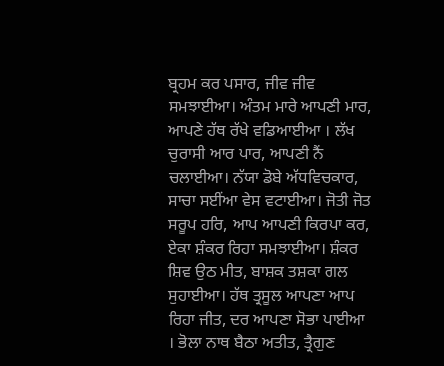ਬ੍ਰਹਮ ਕਰ ਪਸਾਰ, ਜੀਵ ਜੀਵ ਸਮਝਾਈਆ। ਅੰਤਮ ਮਾਰੇ ਆਪਣੀ ਮਾਰ, ਆਪਣੇ ਹੱਥ ਰੱਖੇ ਵਡਿਆਈਆ । ਲੱਖ ਚੁਰਾਸੀ ਆਰ ਪਾਰ, ਆਪਣੀ ਨੈਂ ਚਲਾਈਆ। ਨੱਯਾ ਡੋਬੇ ਅੱਧਵਿਚਕਾਰ, ਸਾਚਾ ਸਈਂਆ ਵੇਸ ਵਟਾਈਆ। ਜੋਤੀ ਜੋਤ ਸਰੂਪ ਹਰਿ, ਆਪ ਆਪਣੀ ਕਿਰਪਾ ਕਰ, ਏਕਾ ਸ਼ੰਕਰ ਰਿਹਾ ਸਮਝਾਈਆ। ਸ਼ੰਕਰ ਸ਼ਿਵ ਉਠ ਮੀਤ, ਬਾਸ਼ਕ ਤਸ਼ਕਾ ਗਲ ਸੁਹਾਈਆ। ਹੱਥ ਤ੍ਰਸੂਲ ਆਪਣਾ ਆਪ ਰਿਹਾ ਜੀਤ, ਦਰ ਆਪਣਾ ਸੋਭਾ ਪਾਈਆ । ਭੋਲਾ ਨਾਥ ਬੈਠਾ ਅਤੀਤ, ਤ੍ਰੈਗੁਣ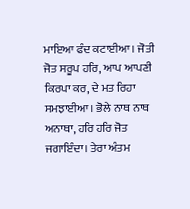ਮਾਇਆ ਫੰਦ ਕਟਾਈਆ। ਜੋਤੀ ਜੋਤ ਸਰੂਪ ਹਰਿ, ਆਪ ਆਪਣੀ ਕਿਰਪਾ ਕਰ, ਦੇ ਮਤ ਰਿਹਾ ਸਮਝਾਈਆ। ਭੋਲੇ ਨਾਥ ਨਾਥ ਅਨਾਥਾ, ਹਰਿ ਹਰਿ ਜੋਤ ਜਗਾਇੰਦਾ। ਤੇਰਾ ਅੰਤਮ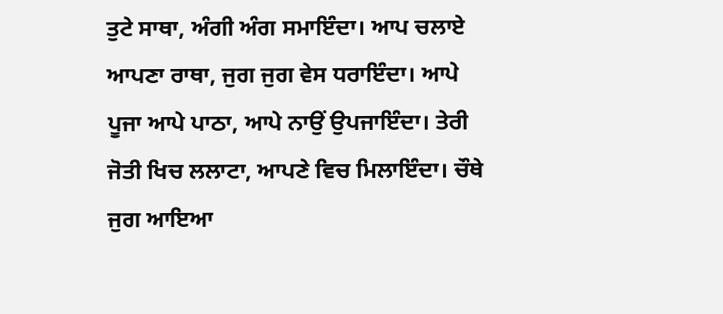ਤੁਟੇ ਸਾਥਾ, ਅੰਗੀ ਅੰਗ ਸਮਾਇੰਦਾ। ਆਪ ਚਲਾਏ ਆਪਣਾ ਰਾਥਾ, ਜੁਗ ਜੁਗ ਵੇਸ ਧਰਾਇੰਦਾ। ਆਪੇ ਪੂਜਾ ਆਪੇ ਪਾਠਾ, ਆਪੇ ਨਾਉਂ ਉਪਜਾਇੰਦਾ। ਤੇਰੀ ਜੋਤੀ ਖਿਚ ਲਲਾਟਾ, ਆਪਣੇ ਵਿਚ ਮਿਲਾਇੰਦਾ। ਚੌਥੇ ਜੁਗ ਆਇਆ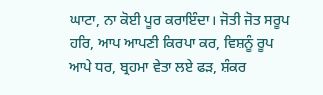ਘਾਟਾ, ਨਾ ਕੋਈ ਪੂਰ ਕਰਾਇੰਦਾ। ਜੋਤੀ ਜੋਤ ਸਰੂਪ ਹਰਿ, ਆਪ ਆਪਣੀ ਕਿਰਪਾ ਕਰ, ਵਿਸ਼ਨੂੰ ਰੂਪ ਆਪੇ ਧਰ, ਬ੍ਰਹਮਾ ਵੇਤਾ ਲਏ ਫੜ, ਸ਼ੰਕਰ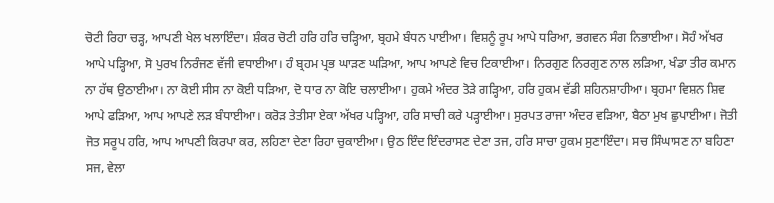ਚੋਟੀ ਰਿਹਾ ਚੜ੍ਹ, ਆਪਣੀ ਖੇਲ ਖਲਾਇੰਦਾ। ਸ਼ੰਕਰ ਚੋਟੀ ਹਰਿ ਹਰਿ ਚੜ੍ਹਿਆ, ਬ੍ਰਹਮੇ ਬੰਧਨ ਪਾਈਆ। ਵਿਸ਼ਨੂੰ ਰੂਪ ਆਪੇ ਧਰਿਆ, ਭਗਵਨ ਸੰਗ ਨਿਭਾਈਆ। ਸੋਹੰ ਅੱਖਰ ਆਪੇ ਪੜ੍ਹਿਆ, ਸੋ ਪੁਰਖ ਨਿਰੰਜਣ ਵੱਜੀ ਵਧਾਈਆ। ਹੰ ਬ੍ਰਹਮ ਪ੍ਰਭ ਘਾੜਣ ਘੜਿਆ, ਆਪ ਆਪਣੇ ਵਿਚ ਟਿਕਾਈਆ। ਨਿਰਗੁਣ ਨਿਰਗੁਣ ਨਾਲ ਲੜਿਆ, ਖੰਡਾ ਤੀਰ ਕਮਾਨ ਨਾ ਹੱਥ ਉਠਾਈਆ। ਨਾ ਕੋਈ ਸੀਸ ਨਾ ਕੋਈ ਧੜਿਆ, ਦੋ ਧਾਰ ਨਾ ਕੋਇ ਚਲਾਈਆ। ਹੁਕਮੇ ਅੰਦਰ ਤੋੜੇ ਗੜ੍ਹਿਆ, ਹਰਿ ਹੁਕਮ ਵੱਡੀ ਸ਼ਹਿਨਸ਼ਾਹੀਆ। ਬ੍ਰਹਮਾ ਵਿਸ਼ਨ ਸ਼ਿਵ ਆਪੇ ਫੜਿਆ, ਆਪ ਆਪਣੇ ਲੜ ਬੰਧਾਈਆ। ਕਰੋੜ ਤੇਤੀਸਾ ਏਕਾ ਅੱਖਰ ਪੜ੍ਹਿਆ, ਹਰਿ ਸਾਚੀ ਕਰੇ ਪੜ੍ਹਾਈਆ। ਸੁਰਪਤ ਰਾਜਾ ਅੰਦਰ ਵੜਿਆ, ਬੈਠਾ ਮੁਖ ਛੁਪਾਈਆ। ਜੋਤੀ ਜੋਤ ਸਰੂਪ ਹਰਿ, ਆਪ ਆਪਣੀ ਕਿਰਪਾ ਕਰ, ਲਹਿਣਾ ਦੇਣਾ ਰਿਹਾ ਚੁਕਾਈਆ। ਉਠ ਇੰਦ ਇੰਦਰਾਸਣ ਦੇਣਾ ਤਜ, ਹਰਿ ਸਾਚਾ ਹੁਕਮ ਸੁਣਾਇੰਦਾ। ਸਚ ਸਿੰਘਾਸਣ ਨਾ ਬਹਿਣਾ ਸਜ, ਵੇਲਾ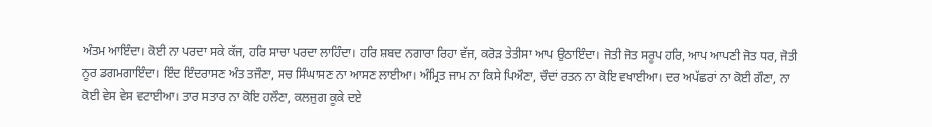ਅੰਤਮ ਆਇੰਦਾ। ਕੋਈ ਨਾ ਪਰਦਾ ਸਕੇ ਕੱਜ, ਹਰਿ ਸਾਚਾ ਪਰਦਾ ਲਾਹਿੰਦਾ। ਹਰਿ ਸ਼ਬਦ ਨਗਾਰਾ ਰਿਹਾ ਵੱਜ, ਕਰੋੜ ਤੇਤੀਸਾ ਆਪ ਉਠਾਇੰਦਾ। ਜੋਤੀ ਜੋਤ ਸਰੂਪ ਹਰਿ, ਆਪ ਆਪਣੀ ਜੋਤ ਧਰ, ਜੋਤੀ ਨੂਰ ਡਗਮਗਾਇੰਦਾ। ਇੰਦ ਇੰਦਰਾਸਣ ਅੰਤ ਤਜੌਣਾ, ਸਚ ਸਿੰਘਾਸਣ ਨਾ ਆਸਣ ਲਾਈਆ। ਅੰਮ੍ਰਿਤ ਜਾਮ ਨਾ ਕਿਸੇ ਪਿਔਣਾ, ਚੌਦਾਂ ਰਤਨ ਨਾ ਕੋਇ ਵਖਾਈਆ। ਦਰ ਅਪੱਛਰਾਂ ਨਾ ਕੋਈ ਗੌਣਾ, ਨਾ ਕੋਈ ਵੇਸ ਵੇਸ ਵਟਾਈਆ। ਤਾਰ ਸਤਾਰ ਨਾ ਕੋਇ ਹਲੌਣਾ, ਕਲਜੁਗ ਕੂਕੇ ਦਏ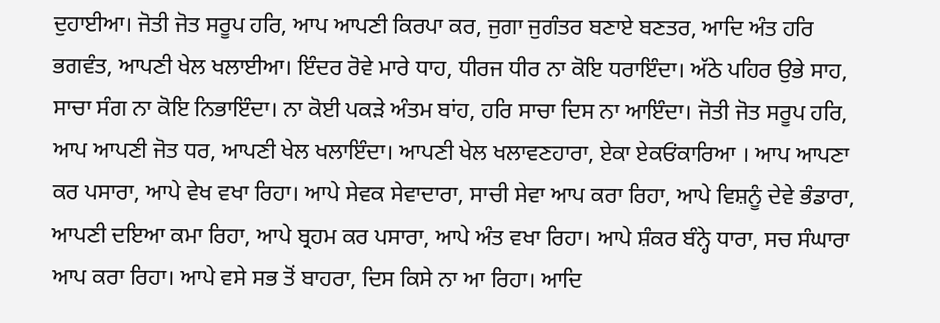ਦੁਹਾਈਆ। ਜੋਤੀ ਜੋਤ ਸਰੂਪ ਹਰਿ, ਆਪ ਆਪਣੀ ਕਿਰਪਾ ਕਰ, ਜੁਗਾ ਜੁਗੰਤਰ ਬਣਾਏ ਬਣਤਰ, ਆਦਿ ਅੰਤ ਹਰਿ ਭਗਵੰਤ, ਆਪਣੀ ਖੇਲ ਖਲਾਈਆ। ਇੰਦਰ ਰੋਵੇ ਮਾਰੇ ਧਾਹ, ਧੀਰਜ ਧੀਰ ਨਾ ਕੋਇ ਧਰਾਇੰਦਾ। ਅੱਠੇ ਪਹਿਰ ਉਭੇ ਸਾਹ, ਸਾਚਾ ਸੰਗ ਨਾ ਕੋਇ ਨਿਭਾਇੰਦਾ। ਨਾ ਕੋਈ ਪਕੜੇ ਅੰਤਮ ਬਾਂਹ, ਹਰਿ ਸਾਚਾ ਦਿਸ ਨਾ ਆਇੰਦਾ। ਜੋਤੀ ਜੋਤ ਸਰੂਪ ਹਰਿ, ਆਪ ਆਪਣੀ ਜੋਤ ਧਰ, ਆਪਣੀ ਖੇਲ ਖਲਾਇੰਦਾ। ਆਪਣੀ ਖੇਲ ਖਲਾਵਣਹਾਰਾ, ਏਕਾ ਏਕਓਂਕਾਰਿਆ । ਆਪ ਆਪਣਾ ਕਰ ਪਸਾਰਾ, ਆਪੇ ਵੇਖ ਵਖਾ ਰਿਹਾ। ਆਪੇ ਸੇਵਕ ਸੇਵਾਦਾਰਾ, ਸਾਚੀ ਸੇਵਾ ਆਪ ਕਰਾ ਰਿਹਾ, ਆਪੇ ਵਿਸ਼ਨੂੰ ਦੇਵੇ ਭੰਡਾਰਾ, ਆਪਣੀ ਦਇਆ ਕਮਾ ਰਿਹਾ, ਆਪੇ ਬ੍ਰਹਮ ਕਰ ਪਸਾਰਾ, ਆਪੇ ਅੰਤ ਵਖਾ ਰਿਹਾ। ਆਪੇ ਸ਼ੰਕਰ ਬੰਨ੍ਹੇ ਧਾਰਾ, ਸਚ ਸੰਘਾਰਾ ਆਪ ਕਰਾ ਰਿਹਾ। ਆਪੇ ਵਸੇ ਸਭ ਤੋਂ ਬਾਹਰਾ, ਦਿਸ ਕਿਸੇ ਨਾ ਆ ਰਿਹਾ। ਆਦਿ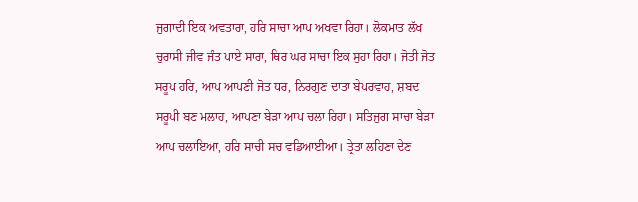ਜੁਗਾਦੀ ਇਕ ਅਵਤਾਰਾ, ਹਰਿ ਸਾਚਾ ਆਪ ਅਖਵਾ ਰਿਹਾ। ਲੋਕਮਾਤ ਲੱਖ ਚੁਰਾਸੀ ਜੀਵ ਜੰਤ ਪਾਏ ਸਾਰਾ, ਥਿਰ ਘਰ ਸਾਚਾ ਇਕ ਸੁਹਾ ਰਿਹਾ। ਜੋਤੀ ਜੋਤ ਸਰੂਪ ਹਰਿ, ਆਪ ਆਪਣੀ ਜੋਤ ਧਰ, ਨਿਰਗੁਣ ਦਾਤਾ ਬੇਪਰਵਾਹ, ਸ਼ਬਦ ਸਰੂਪੀ ਬਣ ਮਲਾਹ, ਆਪਣਾ ਬੇੜਾ ਆਪ ਚਲਾ ਰਿਹਾ। ਸਤਿਜੁਗ ਸਾਚਾ ਬੇੜਾ ਆਪ ਚਲਾਇਆ, ਹਰਿ ਸਾਚੀ ਸਚ ਵਡਿਆਈਆ। ਤ੍ਰੇਤਾ ਲਹਿਣਾ ਦੇਣ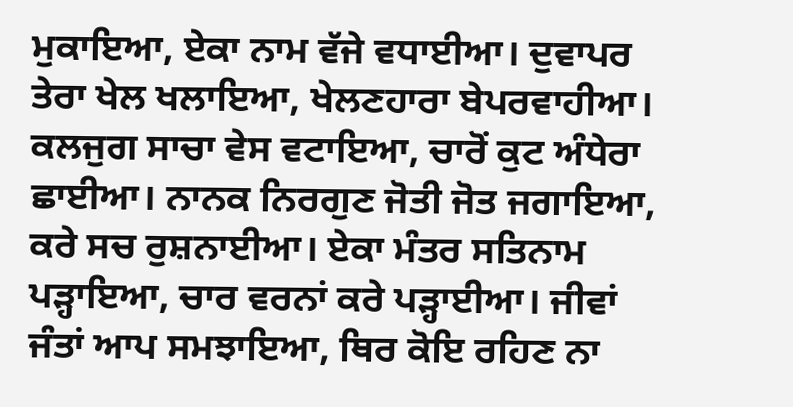ਮੁਕਾਇਆ, ਏਕਾ ਨਾਮ ਵੱਜੇ ਵਧਾਈਆ। ਦੁਵਾਪਰ ਤੇਰਾ ਖੇਲ ਖਲਾਇਆ, ਖੇਲਣਹਾਰਾ ਬੇਪਰਵਾਹੀਆ। ਕਲਜੁਗ ਸਾਚਾ ਵੇਸ ਵਟਾਇਆ, ਚਾਰੋਂ ਕੁਟ ਅੰਧੇਰਾ ਛਾਈਆ। ਨਾਨਕ ਨਿਰਗੁਣ ਜੋਤੀ ਜੋਤ ਜਗਾਇਆ, ਕਰੇ ਸਚ ਰੁਸ਼ਨਾਈਆ। ਏਕਾ ਮੰਤਰ ਸਤਿਨਾਮ ਪੜ੍ਹਾਇਆ, ਚਾਰ ਵਰਨਾਂ ਕਰੇ ਪੜ੍ਹਾਈਆ। ਜੀਵਾਂ ਜੰਤਾਂ ਆਪ ਸਮਝਾਇਆ, ਥਿਰ ਕੋਇ ਰਹਿਣ ਨਾ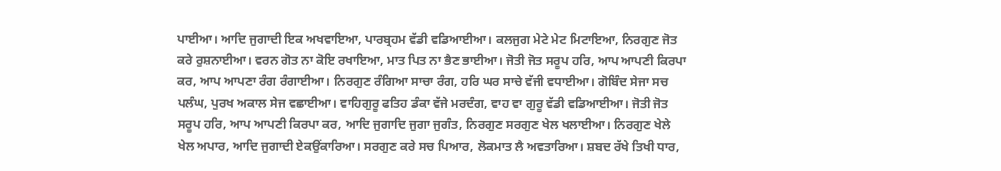ਪਾਈਆ। ਆਦਿ ਜੁਗਾਦੀ ਇਕ ਅਖਵਾਇਆ, ਪਾਰਬ੍ਰਹਮ ਵੱਡੀ ਵਡਿਆਈਆ। ਕਲਜੁਗ ਮੇਟੇ ਮੇਟ ਮਿਟਾਇਆ, ਨਿਰਗੁਣ ਜੋਤ ਕਰੇ ਰੁਸ਼ਨਾਈਆ। ਵਰਨ ਗੋਤ ਨਾ ਕੋਇ ਰਖਾਇਆ, ਮਾਤ ਪਿਤ ਨਾ ਭੈਣ ਭਾਈਆ। ਜੋਤੀ ਜੋਤ ਸਰੂਪ ਹਰਿ, ਆਪ ਆਪਣੀ ਕਿਰਪਾ ਕਰ, ਆਪ ਆਪਣਾ ਰੰਗ ਰੰਗਾਈਆ। ਨਿਰਗੁਣ ਰੰਗਿਆ ਸਾਚਾ ਰੰਗ, ਹਰਿ ਘਰ ਸਾਚੇ ਵੱਜੀ ਵਧਾਈਆ। ਗੋਬਿੰਦ ਸੇਜਾ ਸਚ ਪਲੰਘ, ਪੁਰਖ ਅਕਾਲ ਸੇਜ ਵਛਾਈਆ। ਵਾਹਿਗੁਰੂ ਫਤਿਹ ਡੰਕਾ ਵੱਜੇ ਮਰਦੰਗ, ਵਾਹ ਵਾ ਗੁਰੂ ਵੱਡੀ ਵਡਿਆਈਆ। ਜੋਤੀ ਜੋਤ ਸਰੂਪ ਹਰਿ, ਆਪ ਆਪਣੀ ਕਿਰਪਾ ਕਰ, ਆਦਿ ਜੁਗਾਦਿ ਜੁਗਾ ਜੁਗੰਤ, ਨਿਰਗੁਣ ਸਰਗੁਣ ਖੇਲ ਖਲਾਈਆ। ਨਿਰਗੁਣ ਖੇਲੇ ਖੇਲ ਅਪਾਰ, ਆਦਿ ਜੁਗਾਦੀ ਏਕਉਂਕਾਰਿਆ। ਸਰਗੁਣ ਕਰੇ ਸਚ ਪਿਆਰ, ਲੋਕਮਾਤ ਲੈ ਅਵਤਾਰਿਆ। ਸ਼ਬਦ ਰੱਖੇ ਤਿਖੀ ਧਾਰ,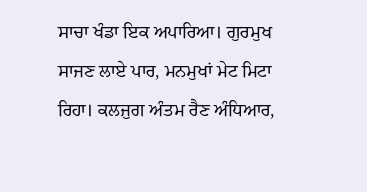ਸਾਚਾ ਖੰਡਾ ਇਕ ਅਪਾਰਿਆ। ਗੁਰਮੁਖ ਸਾਜਣ ਲਾਏ ਪਾਰ, ਮਨਮੁਖਾਂ ਮੇਟ ਮਿਟਾ ਰਿਹਾ। ਕਲਜੁਗ ਅੰਤਮ ਰੈਣ ਅੰਧਿਆਰ,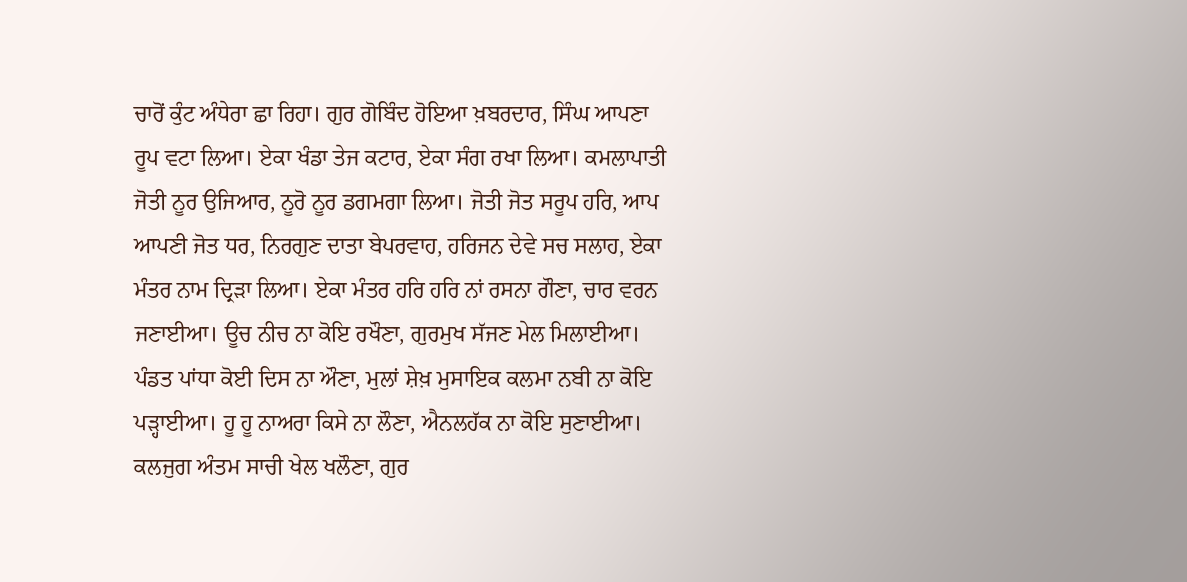ਚਾਰੋਂ ਕੁੰਟ ਅੰਧੇਰਾ ਛਾ ਰਿਹਾ। ਗੁਰ ਗੋਬਿੰਦ ਹੋਇਆ ਖ਼ਬਰਦਾਰ, ਸਿੰਘ ਆਪਣਾ ਰੂਪ ਵਟਾ ਲਿਆ। ਏਕਾ ਖੰਡਾ ਤੇਜ ਕਟਾਰ, ਏਕਾ ਸੰਗ ਰਖਾ ਲਿਆ। ਕਮਲਾਪਾਤੀ ਜੋਤੀ ਨੂਰ ਉਜਿਆਰ, ਨੂਰੋ ਨੂਰ ਡਗਮਗਾ ਲਿਆ। ਜੋਤੀ ਜੋਤ ਸਰੂਪ ਹਰਿ, ਆਪ ਆਪਣੀ ਜੋਤ ਧਰ, ਨਿਰਗੁਣ ਦਾਤਾ ਬੇਪਰਵਾਹ, ਹਰਿਜਨ ਦੇਵੇ ਸਚ ਸਲਾਹ, ਏਕਾ ਮੰਤਰ ਨਾਮ ਦ੍ਰਿੜਾ ਲਿਆ। ਏਕਾ ਮੰਤਰ ਹਰਿ ਹਰਿ ਨਾਂ ਰਸਨਾ ਗੌਣਾ, ਚਾਰ ਵਰਨ ਜਣਾਈਆ। ਊਚ ਨੀਚ ਨਾ ਕੋਇ ਰਖੌਣਾ, ਗੁਰਮੁਖ ਸੱਜਣ ਮੇਲ ਮਿਲਾਈਆ। ਪੰਡਤ ਪਾਂਧਾ ਕੋਈ ਦਿਸ ਨਾ ਔਣਾ, ਮੁਲਾਂ ਸ਼ੇਖ਼ ਮੁਸਾਇਕ ਕਲਮਾ ਨਬੀ ਨਾ ਕੋਇ ਪੜ੍ਹਾਈਆ। ਹੂ ਹੂ ਨਾਅਰਾ ਕਿਸੇ ਨਾ ਲੌਣਾ, ਐਨਲਹੱਕ ਨਾ ਕੋਇ ਸੁਣਾਈਆ। ਕਲਜੁਗ ਅੰਤਮ ਸਾਚੀ ਖੇਲ ਖਲੌਣਾ, ਗੁਰ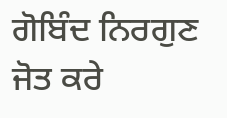ਗੋਬਿੰਦ ਨਿਰਗੁਣ ਜੋਤ ਕਰੇ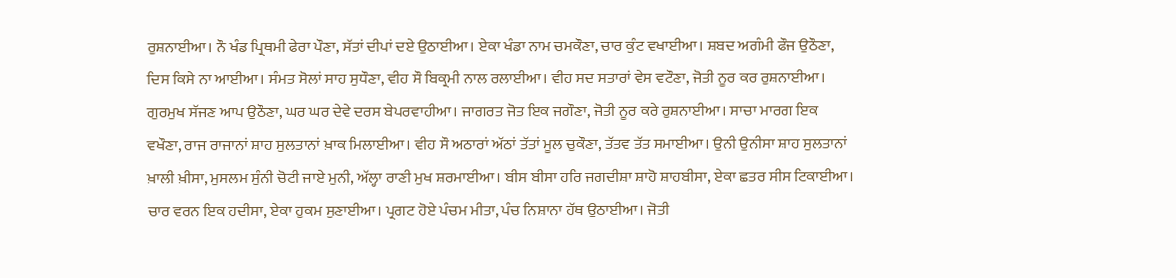ਰੁਸ਼ਨਾਈਆ। ਨੌ ਖੰਡ ਪ੍ਰਿਥਮੀ ਫੇਰਾ ਪੌਣਾ, ਸੱਤਾਂ ਦੀਪਾਂ ਦਏ ਉਠਾਈਆ। ਏਕਾ ਖੰਡਾ ਨਾਮ ਚਮਕੌਣਾ, ਚਾਰ ਕੁੰਟ ਵਖਾਈਆ। ਸ਼ਬਦ ਅਗੰਮੀ ਫੌਜ ਉਠੌਣਾ, ਦਿਸ ਕਿਸੇ ਨਾ ਆਈਆ। ਸੰਮਤ ਸੋਲਾਂ ਸਾਹ ਸੁਧੌਣਾ, ਵੀਹ ਸੌ ਬਿਕ੍ਰਮੀ ਨਾਲ ਰਲਾਈਆ। ਵੀਹ ਸਦ ਸਤਾਰਾਂ ਵੇਸ ਵਟੌਣਾ, ਜੋਤੀ ਨੂਰ ਕਰ ਰੁਸ਼ਨਾਈਆ। ਗੁਰਮੁਖ ਸੱਜਣ ਆਪ ਉਠੌਣਾ, ਘਰ ਘਰ ਦੇਵੇ ਦਰਸ ਬੇਪਰਵਾਹੀਆ। ਜਾਗਰਤ ਜੋਤ ਇਕ ਜਗੌਣਾ, ਜੋਤੀ ਨੂਰ ਕਰੇ ਰੁਸ਼ਨਾਈਆ। ਸਾਚਾ ਮਾਰਗ ਇਕ ਵਖੌਣਾ, ਰਾਜ ਰਾਜਾਨਾਂ ਸ਼ਾਹ ਸੁਲਤਾਨਾਂ ਖ਼ਾਕ ਮਿਲਾਈਆ। ਵੀਹ ਸੌ ਅਠਾਰਾਂ ਅੱਠਾਂ ਤੱਤਾਂ ਮੂਲ ਚੁਕੌਣਾ, ਤੱਤਵ ਤੱਤ ਸਮਾਈਆ। ਉਨੀ ਉਨੀਸਾ ਸ਼ਾਹ ਸੁਲਤਾਨਾਂ ਖ਼ਾਲੀ ਖ਼ੀਸਾ, ਮੁਸਲਮ ਸੁੰਨੀ ਚੋਟੀ ਜਾਏ ਮੁਨੀ, ਅੱਲ੍ਹਾ ਰਾਣੀ ਮੁਖ ਸ਼ਰਮਾਈਆ। ਬੀਸ ਬੀਸਾ ਹਰਿ ਜਗਦੀਸ਼ਾ ਸ਼ਾਹੋ ਸ਼ਾਹਬੀਸਾ, ਏਕਾ ਛਤਰ ਸੀਸ ਟਿਕਾਈਆ। ਚਾਰ ਵਰਨ ਇਕ ਹਦੀਸਾ, ਏਕਾ ਹੁਕਮ ਸੁਣਾਈਆ। ਪ੍ਰਗਟ ਹੋਏ ਪੰਚਮ ਮੀਤਾ, ਪੰਚ ਨਿਸ਼ਾਨਾ ਹੱਥ ਉਠਾਈਆ। ਜੋਤੀ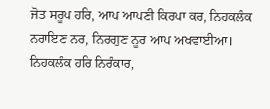ਜੋਤ ਸਰੂਪ ਹਰਿ, ਆਪ ਆਪਣੀ ਕਿਰਪਾ ਕਰ, ਨਿਹਕਲੰਕ ਨਰਾਇਣ ਨਰ, ਨਿਰਗੁਣ ਨੂਰ ਆਪ ਅਖਵਾਈਆ। ਨਿਹਕਲੰਕ ਹਰਿ ਨਿਰੰਕਾਰ,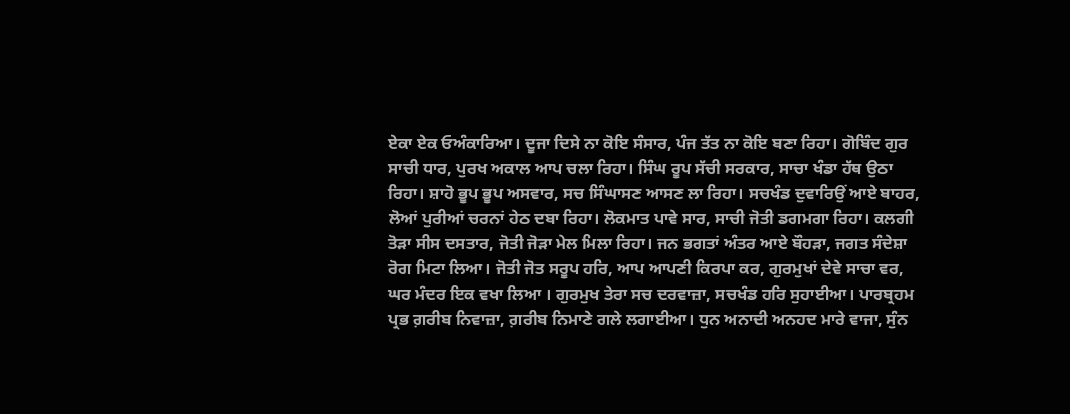ਏਕਾ ਏਕ ਓਅੰਕਾਰਿਆ। ਦੂਜਾ ਦਿਸੇ ਨਾ ਕੋਇ ਸੰਸਾਰ, ਪੰਜ ਤੱਤ ਨਾ ਕੋਇ ਬਣਾ ਰਿਹਾ। ਗੋਬਿੰਦ ਗੁਰ ਸਾਚੀ ਧਾਰ, ਪੁਰਖ ਅਕਾਲ ਆਪ ਚਲਾ ਰਿਹਾ। ਸਿੰਘ ਰੂਪ ਸੱਚੀ ਸਰਕਾਰ, ਸਾਚਾ ਖੰਡਾ ਹੱਥ ਉਠਾ ਰਿਹਾ। ਸ਼ਾਹੋ ਭੂਪ ਭੂਪ ਅਸਵਾਰ, ਸਚ ਸਿੰਘਾਸਣ ਆਸਣ ਲਾ ਰਿਹਾ। ਸਚਖੰਡ ਦੁਵਾਰਿਉਂ ਆਏ ਬਾਹਰ, ਲੋਆਂ ਪੁਰੀਆਂ ਚਰਨਾਂ ਹੇਠ ਦਬਾ ਰਿਹਾ। ਲੋਕਮਾਤ ਪਾਵੇ ਸਾਰ, ਸਾਚੀ ਜੋਤੀ ਡਗਮਗਾ ਰਿਹਾ। ਕਲਗੀ ਤੋੜਾ ਸੀਸ ਦਸਤਾਰ, ਜੋਤੀ ਜੋੜਾ ਮੇਲ ਮਿਲਾ ਰਿਹਾ। ਜਨ ਭਗਤਾਂ ਅੰਤਰ ਆਏ ਬੌਹੜਾ, ਜਗਤ ਸੰਦੇਸ਼ਾ ਰੋਗ ਮਿਟਾ ਲਿਆ। ਜੋਤੀ ਜੋਤ ਸਰੂਪ ਹਰਿ, ਆਪ ਆਪਣੀ ਕਿਰਪਾ ਕਰ, ਗੁਰਮੁਖਾਂ ਦੇਵੇ ਸਾਚਾ ਵਰ, ਘਰ ਮੰਦਰ ਇਕ ਵਖਾ ਲਿਆ । ਗੁਰਮੁਖ ਤੇਰਾ ਸਚ ਦਰਵਾਜ਼ਾ, ਸਚਖੰਡ ਹਰਿ ਸੁਹਾਈਆ। ਪਾਰਬ੍ਰਹਮ ਪ੍ਰਭ ਗ਼ਰੀਬ ਨਿਵਾਜ਼ਾ, ਗ਼ਰੀਬ ਨਿਮਾਣੇ ਗਲੇ ਲਗਾਈਆ। ਧੁਨ ਅਨਾਦੀ ਅਨਹਦ ਮਾਰੇ ਵਾਜਾ, ਸੁੰਨ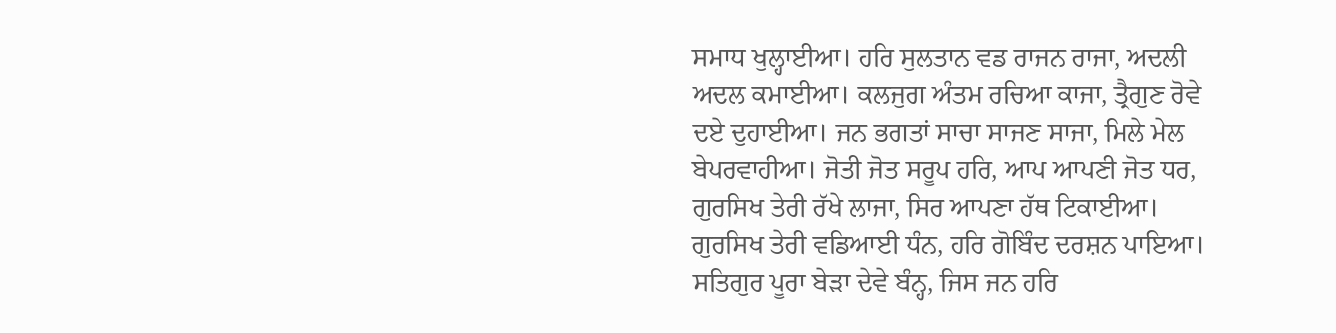ਸਮਾਧ ਖੁਲ੍ਹਾਈਆ। ਹਰਿ ਸੁਲਤਾਨ ਵਡ ਰਾਜਨ ਰਾਜਾ, ਅਦਲੀ ਅਦਲ ਕਮਾਈਆ। ਕਲਜੁਗ ਅੰਤਮ ਰਚਿਆ ਕਾਜਾ, ਤ੍ਰੈਗੁਣ ਰੋਵੇ ਦਏ ਦੁਹਾਈਆ। ਜਨ ਭਗਤਾਂ ਸਾਚਾ ਸਾਜਣ ਸਾਜਾ, ਮਿਲੇ ਮੇਲ ਬੇਪਰਵਾਹੀਆ। ਜੋਤੀ ਜੋਤ ਸਰੂਪ ਹਰਿ, ਆਪ ਆਪਣੀ ਜੋਤ ਧਰ, ਗੁਰਸਿਖ ਤੇਰੀ ਰੱਖੇ ਲਾਜਾ, ਸਿਰ ਆਪਣਾ ਹੱਥ ਟਿਕਾਈਆ। ਗੁਰਸਿਖ ਤੇਰੀ ਵਡਿਆਈ ਧੰਨ, ਹਰਿ ਗੋਬਿੰਦ ਦਰਸ਼ਨ ਪਾਇਆ। ਸਤਿਗੁਰ ਪੂਰਾ ਬੇੜਾ ਦੇਵੇ ਬੰਨ੍ਹ, ਜਿਸ ਜਨ ਹਰਿ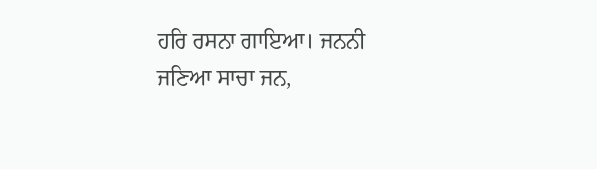ਹਰਿ ਰਸਨਾ ਗਾਇਆ। ਜਨਨੀ ਜਣਿਆ ਸਾਚਾ ਜਨ,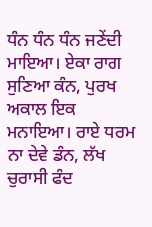ਧੰਨ ਧੰਨ ਧੰਨ ਜਣੇਂਦੀ ਮਾਇਆ। ਏਕਾ ਰਾਗ ਸੁਣਿਆ ਕੰਨ, ਪੁਰਖ ਅਕਾਲ ਇਕ ਮਨਾਇਆ। ਰਾਏ ਧਰਮ ਨਾ ਦੇਵੇ ਡੰਨ, ਲੱਖ ਚੁਰਾਸੀ ਫੰਦ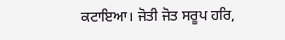ਕਟਾਇਆ। ਜੋਤੀ ਜੋਤ ਸਰੂਪ ਹਰਿ,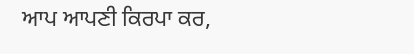ਆਪ ਆਪਣੀ ਕਿਰਪਾ ਕਰ,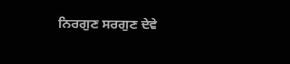ਨਿਰਗੁਣ ਸਰਗੁਣ ਦੇਵੇ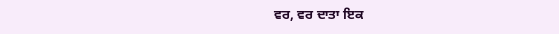ਵਰ, ਵਰ ਦਾਤਾ ਇਕ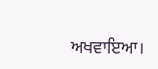ਅਖਵਾਇਆ।